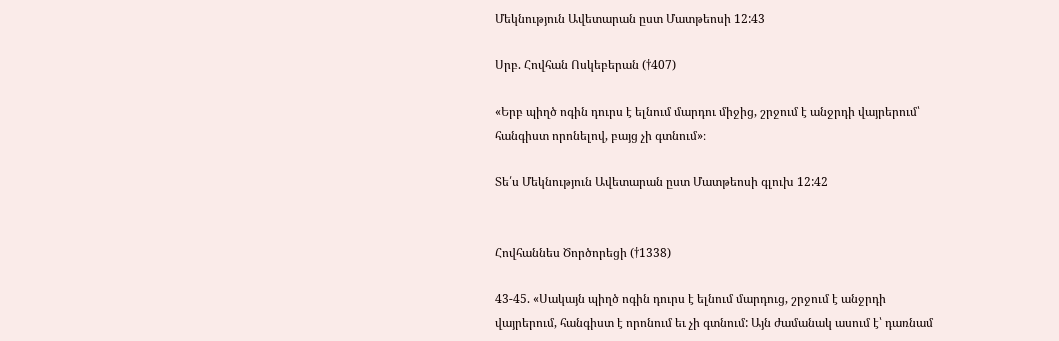Մեկնություն Ավետարան ըստ Մատթեոսի 12:43

Սրբ. Հովհան Ոսկեբերան (†407)

«Երբ պիղծ ոգին դուրս է ելնում մարդու միջից, շրջում է անջրդի վայրերում՝ հանգիստ որոնելով, բայց չի գտնում»։

Տե՛ս Մեկնություն Ավետարան ըստ Մատթեոսի գլուխ 12:42


Հովհաննես Ծործորեցի (†1338)

43-45. «Սակայն պիղծ ոգին դուրս է ելնում մարդուց, շրջում է անջրդի վայրերում, հանգիստ է որոնում եւ չի գտնում: Այն ժամանակ ասում է՝ դառնամ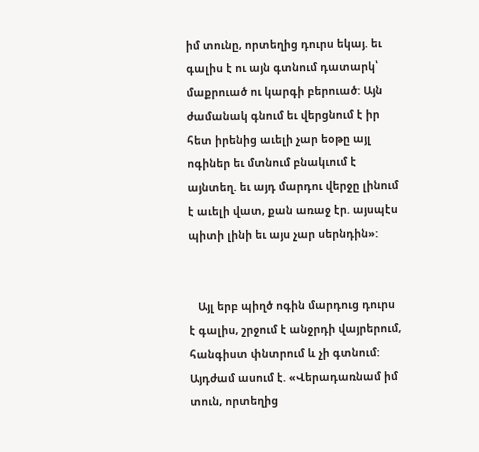իմ տունը, որտեղից դուրս եկայ. եւ գալիս է ու այն գտնում դատարկ՝ մաքրուած ու կարգի բերուած: Այն ժամանակ գնում եւ վերցնում է իր հետ իրենից աւելի չար եօթը այլ ոգիներ եւ մտնում բնակւում է այնտեղ. եւ այդ մարդու վերջը լինում է աւելի վատ, քան առաջ էր. այսպէս պիտի լինի եւ այս չար սերնդին»:


   Այլ երբ պիղծ ոգին մարդուց դուրս է գալիս, շրջում է անջրդի վայրերում, հանգիստ փնտրում և չի գտնում: Այդժամ ասում է. «Վերադառնամ իմ տուն, որտեղից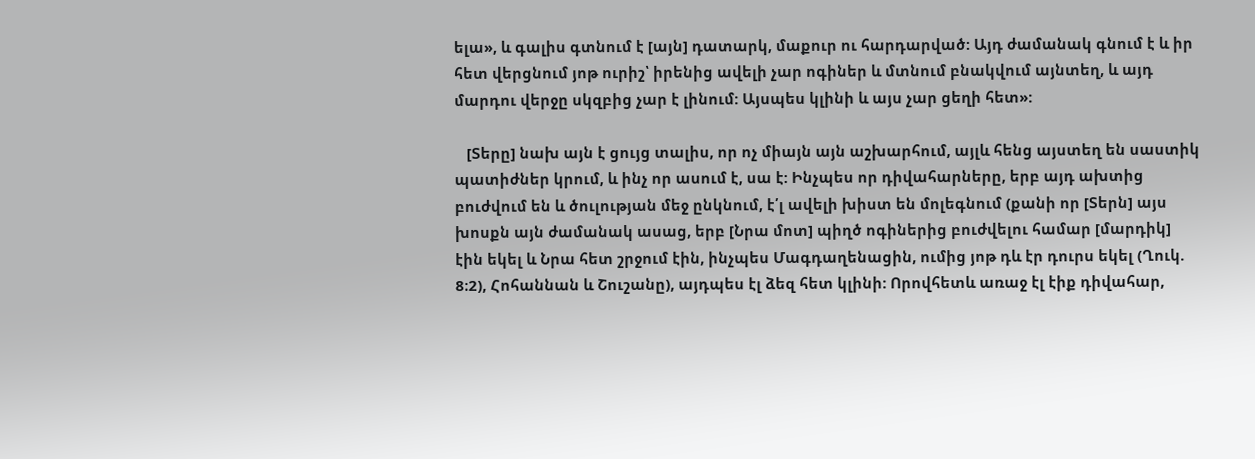ելա», և գալիս գտնում է [այն] դատարկ, մաքուր ու հարդարված: Այդ ժամանակ գնում է և իր հետ վերցնում յոթ ուրիշ՝ իրենից ավելի չար ոգիներ և մտնում բնակվում այնտեղ, և այդ մարդու վերջը սկզբից չար է լինում: Այսպես կլինի և այս չար ցեղի հետ»:

   [Տերը] նախ այն է ցույց տալիս, որ ոչ միայն այն աշխարհում, այլև հենց այստեղ են սաստիկ պատիժներ կրում, և ինչ որ ասում է, սա է: Ինչպես որ դիվահարները, երբ այդ ախտից բուժվում են և ծուլության մեջ ընկնում, է՛լ ավելի խիստ են մոլեգնում (քանի որ [Տերն] այս խոսքն այն ժամանակ ասաց, երբ [Նրա մոտ] պիղծ ոգիներից բուժվելու համար [մարդիկ] էին եկել և Նրա հետ շրջում էին, ինչպես Մագդաղենացին, ումից յոթ դև էր դուրս եկել (Ղուկ. 8։2), Հոհաննան և Շուշանը), այդպես էլ ձեզ հետ կլինի: Որովհետև առաջ էլ էիք դիվահար,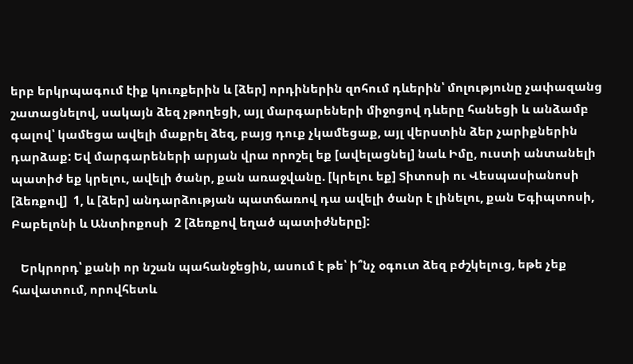երբ երկրպագում էիք կուռքերին և [ձեր] որդիներին զոհում դևերին՝ մոլությունը չափազանց շատացնելով, սակայն ձեզ չթողեցի, այլ մարգարեների միջոցով դևերը հանեցի և անձամբ գալով՝ կամեցա ավելի մաքրել ձեզ, բայց դուք չկամեցաք, այլ վերստին ձեր չարիքներին դարձաք: Եվ մարգարեների արյան վրա որոշել եք [ավելացնել] նաև Իմը, ուստի անտանելի պատիժ եք կրելու, ավելի ծանր, քան առաջվանը. [կրելու եք] Տիտոսի ու Վեսպասիանոսի [ձեռքով]  1, և [ձեր] անդարձության պատճառով դա ավելի ծանր է լինելու, քան Եգիպտոսի, Բաբելոնի և Անտիոքոսի  2 [ձեռքով եղած պատիժները]:

   Երկրորդ՝ քանի որ նշան պահանջեցին, ասում է թե՝ ի՞նչ օգուտ ձեզ բժշկելուց, եթե չեք հավատում, որովհետև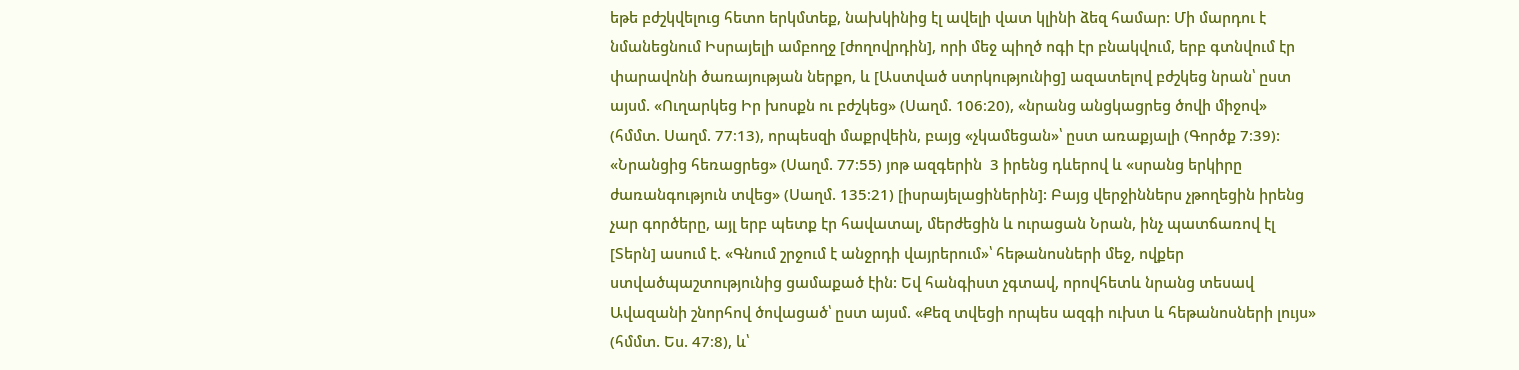եթե բժշկվելուց հետո երկմտեք, նախկինից էլ ավելի վատ կլինի ձեզ համար: Մի մարդու է նմանեցնում Իսրայելի ամբողջ [ժողովրդին], որի մեջ պիղծ ոգի էր բնակվում, երբ գտնվում էր փարավոնի ծառայության ներքո, և [Աստված ստրկությունից] ազատելով բժշկեց նրան՝ ըստ այսմ. «Ուղարկեց Իր խոսքն ու բժշկեց» (Սաղմ. 106։20), «նրանց անցկացրեց ծովի միջով» (հմմտ. Սաղմ. 77։13), որպեսզի մաքրվեին, բայց «չկամեցան»՝ ըստ առաքյալի (Գործք 7։39): «Նրանցից հեռացրեց» (Սաղմ. 77։55) յոթ ազգերին  3 իրենց դևերով և «սրանց երկիրը ժառանգություն տվեց» (Սաղմ. 135։21) [իսրայելացիներին]: Բայց վերջիններս չթողեցին իրենց չար գործերը, այլ երբ պետք էր հավատալ, մերժեցին և ուրացան Նրան, ինչ պատճառով էլ [Տերն] ասում է. «Գնում շրջում է անջրդի վայրերում»՝ հեթանոսների մեջ, ովքեր ստվածպաշտությունից ցամաքած էին: Եվ հանգիստ չգտավ, որովհետև նրանց տեսավ Ավազանի շնորհով ծովացած՝ ըստ այսմ. «Քեզ տվեցի որպես ազգի ուխտ և հեթանոսների լույս» (հմմտ. Ես. 47։8), և՝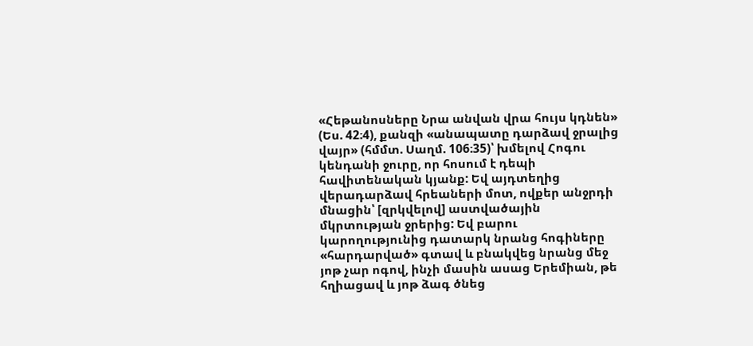«Հեթանոսները Նրա անվան վրա հույս կդնեն» (Ես. 42։4), քանզի «անապատը դարձավ ջրալից վայր» (հմմտ. Սաղմ. 106։35)՝ խմելով Հոգու կենդանի ջուրը, որ հոսում է դեպի հավիտենական կյանք: Եվ այդտեղից վերադարձավ հրեաների մոտ, ովքեր անջրդի մնացին՝ [զրկվելով] աստվածային մկրտության ջրերից: Եվ բարու կարողությունից դատարկ նրանց հոգիները «հարդարված» գտավ և բնակվեց նրանց մեջ յոթ չար ոգով, ինչի մասին ասաց Երեմիան, թե հղիացավ և յոթ ձագ ծնեց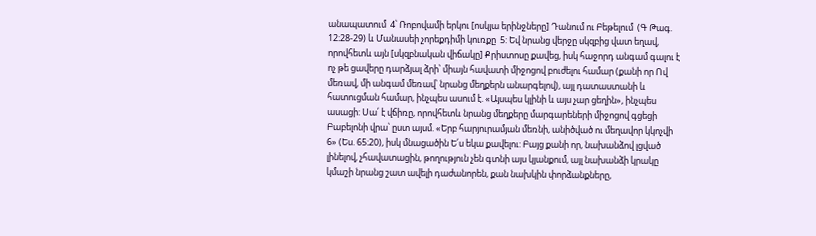անապատում  4՝ Ռոբովամի երկու [ոսկյա երինջները] Դանում ու Բեթելում  (Գ Թագ. 12։28-29) և Մանասեի չորեքդիմի կուռքը  5: Եվ նրանց վերջը սկզբից վատ եղավ, որովհետև այն [սկզբնական վիճակը] Քրիստոսը քավեց, իսկ հաջորդ անգամ գալու է ոչ թե ցավերը դարձյալ ձրի՝ միայն հավատի միջոցով բուժելու համար (քանի որ Ով մեռավ, մի անգամ մեռավ՝ նրանց մեղքերն անարգելով), այլ դատաստանի և հատուցման համար, ինչպես ասում է. «Այսպես կլինի և այս չար ցեղին», ինչպես ասացի: Սա՛ է վճիռը, որովհետև նրանց մեղքերը մարգարեների միջոցով գցեցի Բաբելոնի վրա՝ ըստ այսմ. «Երբ հարյուրամյան մեռնի, անիծված ու մեղավոր կկոչվի  6» (Ես. 65։20), իսկ մնացածին Ե՛ս եկա քավելու: Բայց քանի որ, նախանձով լցված լինելով, չհավատացին, թողություն չեն գտնի այս կյանքում, այլ նախանձի կրակը կմաշի նրանց շատ ավելի դաժանորեն, քան նախկին փորձանքները,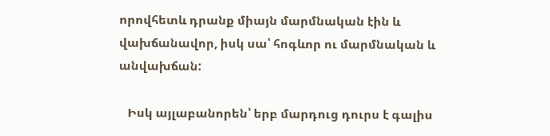որովհետև դրանք միայն մարմնական էին և վախճանավոր, իսկ սա՝ հոգևոր ու մարմնական և անվախճան:

   Իսկ այլաբանորեն՝ երբ մարդուց դուրս է գալիս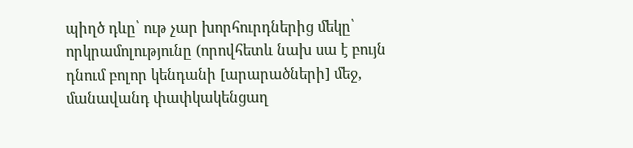պիղծ դևը՝ ութ չար խորհուրդներից մեկը՝ որկրամոլությունը (որովհետև նախ սա է բույն դնում բոլոր կենդանի [արարածների] մեջ, մանավանդ փափկակենցաղ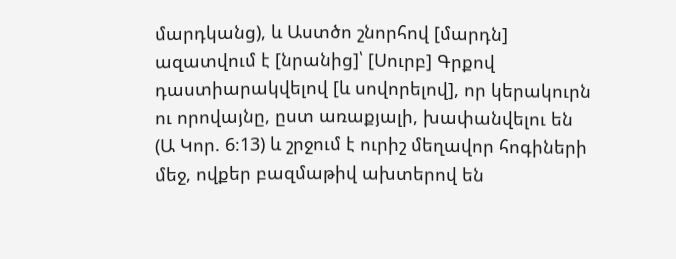մարդկանց), և Աստծո շնորհով [մարդն] ազատվում է [նրանից]՝ [Սուրբ] Գրքով դաստիարակվելով [և սովորելով], որ կերակուրն ու որովայնը, ըստ առաքյալի, խափանվելու են  (Ա Կոր. 6։13) և շրջում է ուրիշ մեղավոր հոգիների մեջ, ովքեր բազմաթիվ ախտերով են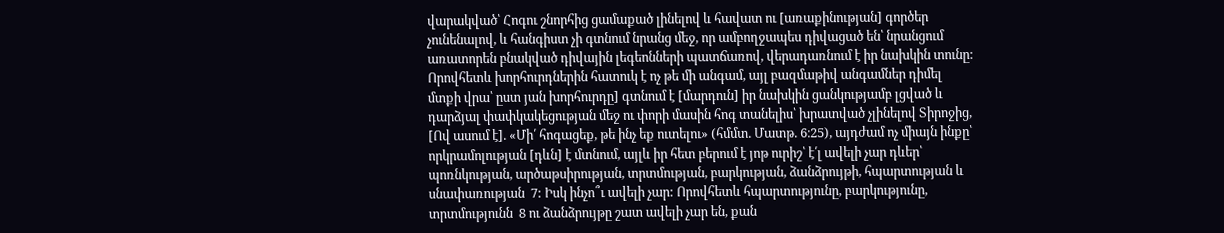վարակված՝ Հոգու շնորհից ցամաքած լինելով և հավատ ու [առաքինության] գործեր չունենալով, և հանգիստ չի գտնում նրանց մեջ, որ ամբողջապես դիվացած են՝ նրանցում առատորեն բնակված դիվային լեգեոնների պատճառով, վերադառնում է իր նախկին տունը: Որովհետև խորհուրդներին հատուկ է ոչ թե մի անգամ, այլ բազմաթիվ անգամներ դիմել մտքի վրա՝ ըստ յան խորհուրդը] գտնում է [մարդուն] իր նախկին ցանկությամբ լցված և դարձյալ փափկակեցության մեջ ու փորի մասին հոգ տանելիս՝ խրատված չլինելով Տիրոջից, [Ով ասում է]. «Մի՛ հոգացեք, թե ինչ եք ուտելու» (հմմտ. Մատթ. 6։25), այդժամ ոչ միայն ինքը՝ որկրամոլության [դևն] է մտնում, այլև իր հետ բերում է յոթ ուրիշ՝ է՛լ ավելի չար դևեր՝ պոռնկության, արծաթսիրության, տրտմության, բարկության, ձանձրույթի, հպարտության և սնափառության  7: Իսկ ինչո՞ւ ավելի չար: Որովհետև հպարտությունը, բարկությունը, տրտմությունն  8 ու ձանձրույթը շատ ավելի չար են, քան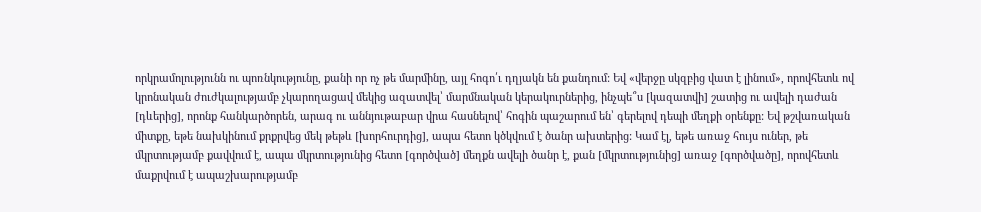որկրամոլությունն ու պոռնկությունը, քանի որ ոչ թե մարմինը, այլ հոգո՛ւ դղյակն են քանդում: Եվ «վերջը սկզբից վատ է լինում», որովհետև ով կրոնական ժուժկալությամբ չկարողացավ մեկից ազատվել՝ մարմնական կերակուրներից, ինչպե՞ս [կազատվի] շատից ու ավելի դաժան [դևերից], որոնք հանկարծորեն, արագ ու աննյութաբար վրա հասնելով՝ հոգին պաշարում են՝ գերելով դեպի մեղքի օրենքը: Եվ թշվառական միտքը, եթե նախկինում քրքրվեց մեկ թեթև [խորհուրդից], ապա հետո կծկվում է ծանր ախտերից: Կամ էլ, եթե առաջ հույս ուներ, թե մկրտությամբ քավվում է, ապա մկրտությունից հետո [գործված] մեղքն ավելի ծանր է, քան [մկրտությունից] առաջ [գործվածը], որովհետև մաքրվում է ապաշխարությամբ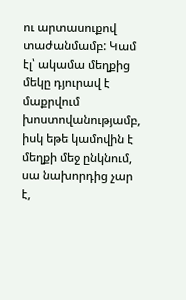ու արտասուքով տաժանմամբ: Կամ էլ՝ ակամա մեղքից մեկը դյուրավ է մաքրվում խոստովանությամբ, իսկ եթե կամովին է մեղքի մեջ ընկնում, սա նախորդից չար է,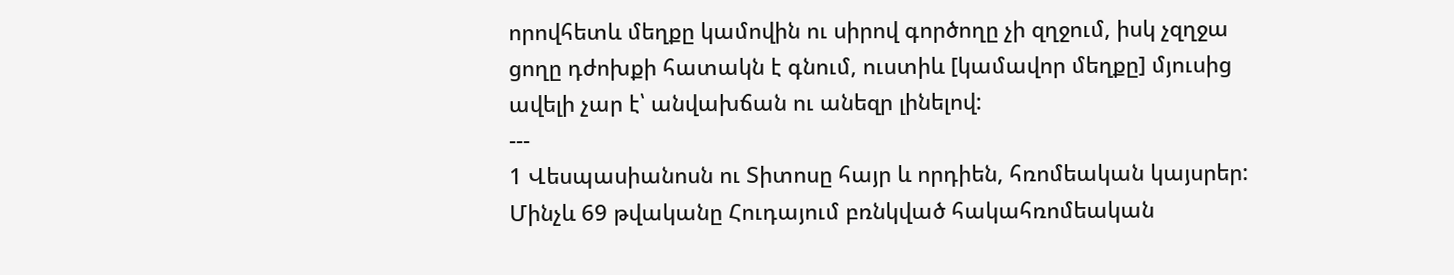որովհետև մեղքը կամովին ու սիրով գործողը չի զղջում, իսկ չզղջա ցողը դժոխքի հատակն է գնում, ուստիև [կամավոր մեղքը] մյուսից ավելի չար է՝ անվախճան ու անեզր լինելով:
---
1 Վեսպասիանոսն ու Տիտոսը հայր և որդիեն, հռոմեական կայսրեր: Մինչև 69 թվականը Հուդայում բռնկված հակահռոմեական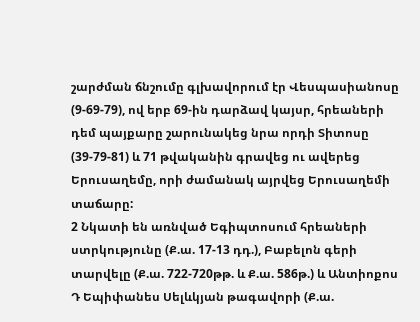շարժման ճնշումը գլխավորում էր Վեսպասիանոսը (9-69-79), ով երբ 69-ին դարձավ կայսր, հրեաների դեմ պայքարը շարունակեց նրա որդի Տիտոսը (39-79-81) և 71 թվականին գրավեց ու ավերեց Երուսաղեմը, որի ժամանակ այրվեց Երուսաղեմի տաճարը:
2 Նկատի են առնված Եգիպտոսում հրեաների ստրկությունը (Ք.ա. 17-13 դդ.), Բաբելոն գերի տարվելը (Ք.ա. 722-720թթ. և Ք.ա. 586թ.) և Անտիոքոս Դ Եպիփանես Սելևկյան թագավորի (Ք.ա.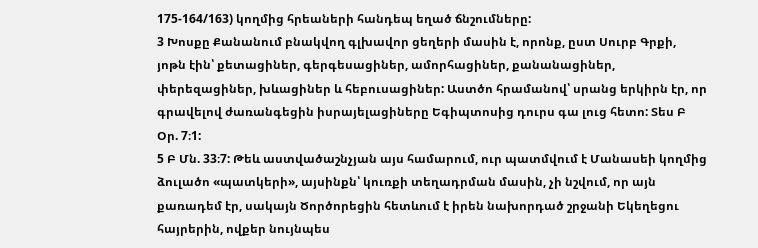175-164/163) կողմից հրեաների հանդեպ եղած ճնշումները:
3 Խոսքը Քանանում բնակվող գլխավոր ցեղերի մասին է, որոնք, ըստ Սուրբ Գրքի, յոթն էին՝ քետացիներ, գերգեսացիներ, ամորհացիներ, քանանացիներ, փերեզացիներ, խևացիներ և հեբուսացիներ: Աստծո հրամանով՝ սրանց երկիրն էր, որ գրավելով ժառանգեցին իսրայելացիները Եգիպտոսից դուրս գա լուց հետո: Տես Բ Օր. 7։1:
5 Բ Մն. 33։7: Թեև աստվածաշնչյան այս համարում, ուր պատմվում է Մանասեի կողմից ձուլածո «պատկերի», այսինքն՝ կուռքի տեղադրման մասին, չի նշվում, որ այն քառադեմ էր, սակայն Ծործորեցին հետևում է իրեն նախորդած շրջանի Եկեղեցու հայրերին, ովքեր նույնպես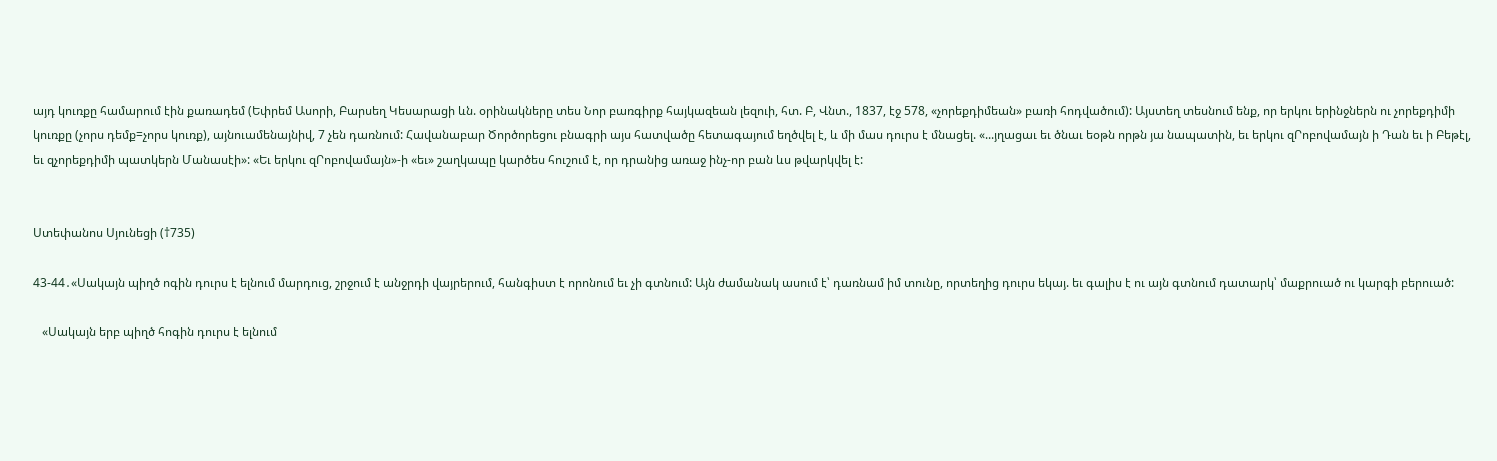այդ կուռքը համարում էին քառադեմ (Եփրեմ Ասորի, Բարսեղ Կեսարացի ևն. օրինակները տես Նոր բառգիրք հայկազեան լեզուի, հտ. Բ, Վնտ., 1837, էջ 578, «չորեքդիմեան» բառի հոդվածում): Այստեղ տեսնում ենք, որ երկու երինջներն ու չորեքդիմի կուռքը (չորս դեմք=չորս կուռք), այնուամենայնիվ, 7 չեն դառնում: Հավանաբար Ծործորեցու բնագրի այս հատվածը հետագայում եղծվել է, և մի մաս դուրս է մնացել. «...յղացաւ եւ ծնաւ եօթն որթն յա նապատին, եւ երկու զՐոբովամայն ի Դան եւ ի Բեթէլ, եւ զչորեքդիմի պատկերն Մանասէի»: «Եւ երկու զՐոբովամայն»-ի «եւ» շաղկապը կարծես հուշում է, որ դրանից առաջ ինչ-որ բան ևս թվարկվել է:


Ստեփանոս Սյունեցի (†735)

43-44․«Սակայն պիղծ ոգին դուրս է ելնում մարդուց, շրջում է անջրդի վայրերում, հանգիստ է որոնում եւ չի գտնում: Այն ժամանակ ասում է՝ դառնամ իմ տունը, որտեղից դուրս եկայ. եւ գալիս է ու այն գտնում դատարկ՝ մաքրուած ու կարգի բերուած:

   «Սակայն երբ պիղծ հոգին դուրս է ելնում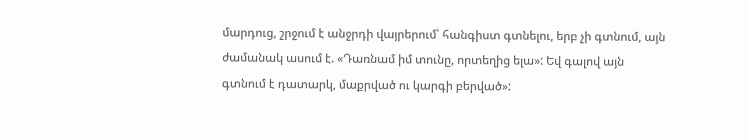մարդուց, շրջում է անջրդի վայրերում՝ հանգիստ գտնելու, երբ չի գտնում, այն ժամանակ ասում է. «Դառնամ իմ տունը, որտեղից ելա»: Եվ գալով այն գտնում է դատարկ, մաքրված ու կարգի բերված»: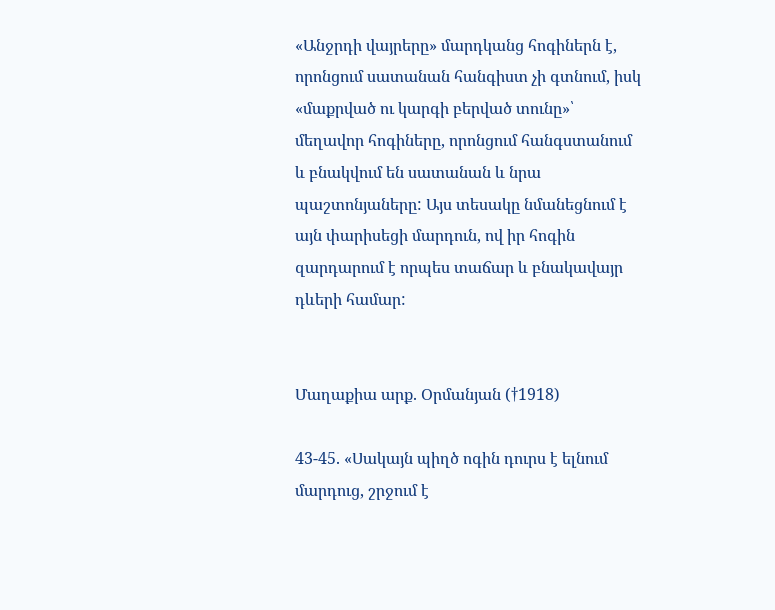«Անջրդի վայրերը» մարդկանց հոգիներն է, որոնցում սատանան հանգիստ չի գտնում, իսկ «մաքրված ու կարգի բերված տունը»՝ մեղավոր հոգիները, որոնցում հանգստանում և բնակվում են սատանան և նրա պաշտոնյաները: Այս տեսակը նմանեցնում է այն փարիսեցի մարդուն, ով իր հոգին զարդարում է որպես տաճար և բնակավայր դևերի համար:


Մաղաքիա արք. Օրմանյան (†1918)

43-45. «Սակայն պիղծ ոգին դուրս է ելնում մարդուց, շրջում է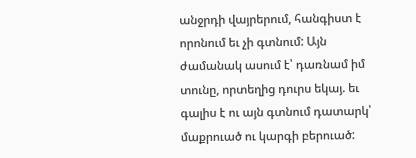անջրդի վայրերում, հանգիստ է որոնում եւ չի գտնում: Այն ժամանակ ասում է՝ դառնամ իմ տունը, որտեղից դուրս եկայ. եւ գալիս է ու այն գտնում դատարկ՝ մաքրուած ու կարգի բերուած: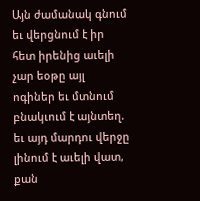Այն ժամանակ գնում եւ վերցնում է իր հետ իրենից աւելի չար եօթը այլ ոգիներ եւ մտնում բնակւում է այնտեղ. եւ այդ մարդու վերջը լինում է աւելի վատ, քան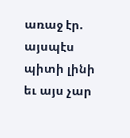առաջ էր. այսպէս պիտի լինի եւ այս չար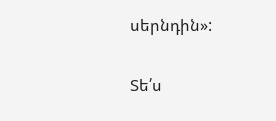սերնդին»:

Տե՛ս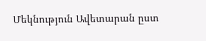Մեկնություն Ավետարան ըստ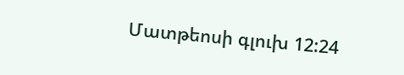Մատթեոսի գլուխ 12:24